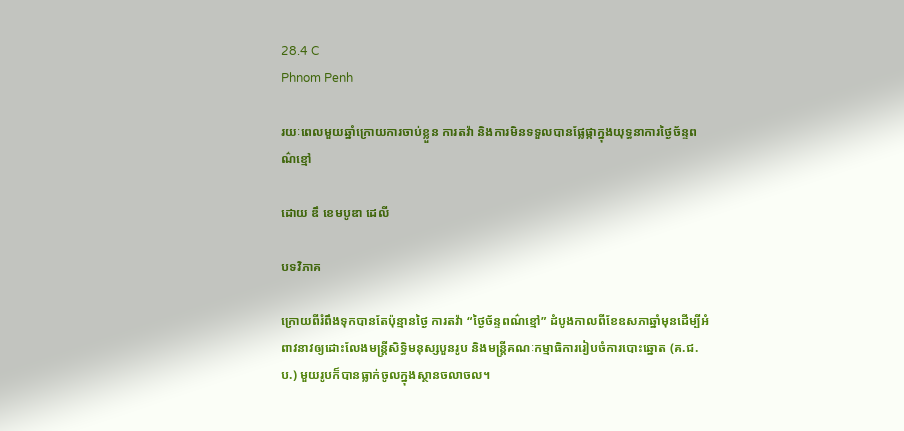28.4 C
Phnom Penh

រយៈពេលមួយឆ្នាំក្រោយការចាប់ខ្លួន ការតវ៉ា និងការមិនទទួលបានផ្លែផ្កាក្នុងយុទ្ធនាការថ្ងៃច័ន្ទពណ៌ខ្មៅ

ដោយ ឌឹ ខេមបូឌា ដេលី

បទវិភាគ

ក្រោយពីរំពឹងទុកបានតែប៉ុន្មានថ្ងៃ ការតវ៉ា “ថ្ងៃច័ន្ទពណ៌ខ្មៅ” ដំបូងកាលពីខែឧសភាឆ្នាំមុនដើម្បីអំពាវនាវឲ្យដោះលែងមន្ត្រីសិទ្ធិមនុស្សបួនរូប និងមន្ត្រីគណៈកម្មាធិការរៀបចំការបោះឆ្នោត (គ.ជ.ប.) មួយរូបក៏បានធ្លាក់ចូលក្នុងស្ថានចលាចល។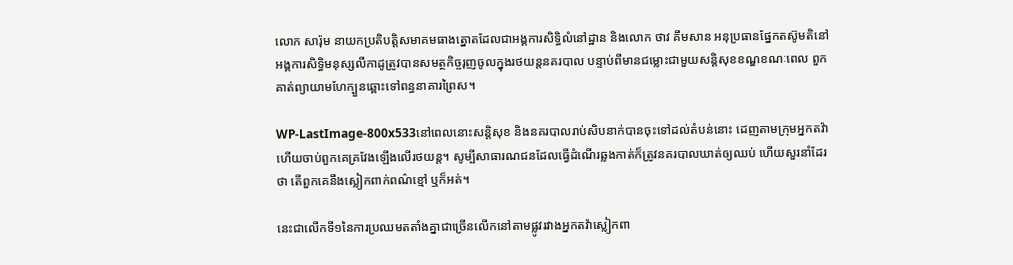លោក សារ៉ុម នាយកប្រតិបត្តិសមាគមធាងត្នោតដែលជាអង្គការសិទ្ធិលំនៅដ្ឋាន និងលោក ថាវ គឹមសាន អនុប្រធានផ្នែកតស៊ូមតិនៅអង្គការសិទ្ធិមនុស្សលីកាដូត្រូវបានសមត្ថកិច្ចរុញចូលក្នុងរថយន្តនគរបាល បន្ទាប់ពីមានជម្លោះជាមួយសន្តិសុខខណ្ឌខណៈពេល ពួកគាត់ព្យាយាមហែក្បួនឆ្ពោះទៅពន្ធនាគារព្រៃស។

WP-LastImage-800x533នៅពេលនោះសន្តិសុខ និងនគរបាលរាប់សិបនាក់បានចុះទៅដល់តំបន់នោះ ដេញតាមក្រុមអ្នកតវ៉ា ហើយចាប់ពួកគេគ្រវែងឡើងលើរថយន្ត។ សូម្បីសាធារណជនដែលធ្វើដំណើរឆ្លងកាត់ក៏ត្រូវនគរបាលឃាត់ឲ្យឈប់ ហើយសួរនាំដែរថា តើពួកគេនឹងស្លៀកពាក់ពណ៌ខ្មៅ ឬក៏អត់។

នេះជាលើកទី១នៃការប្រឈមតតាំងគ្នាជាច្រើនលើកនៅតាមផ្លូវរវាងអ្នកតវ៉ាស្លៀកពា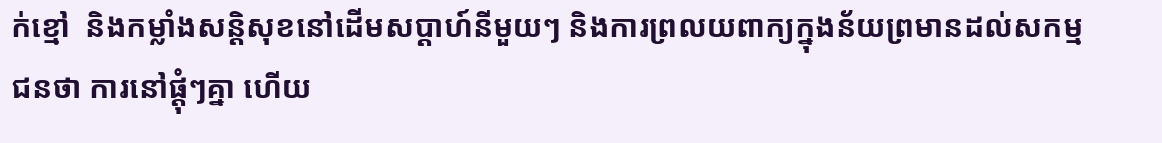ក់ខ្មៅ  និងកម្លាំងសន្តិសុខនៅដើមសប្តាហ៍នីមួយៗ និងការព្រលយពាក្យក្នុងន័យព្រមានដល់សកម្មជនថា ការនៅផ្ដុំៗគ្នា ហើយ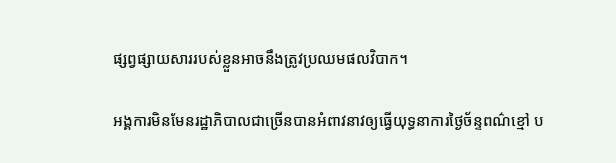ផ្សព្វផ្សាយសាររបស់ខ្លួនអាចនឹងត្រូវប្រឈមផលវិបាក។

អង្គការមិនមែនរដ្ឋាភិបាលជាច្រើនបានអំពាវនាវឲ្យធ្វើយុទ្ធនាការថ្ងៃច័ន្ទពណ៌ខ្មៅ ប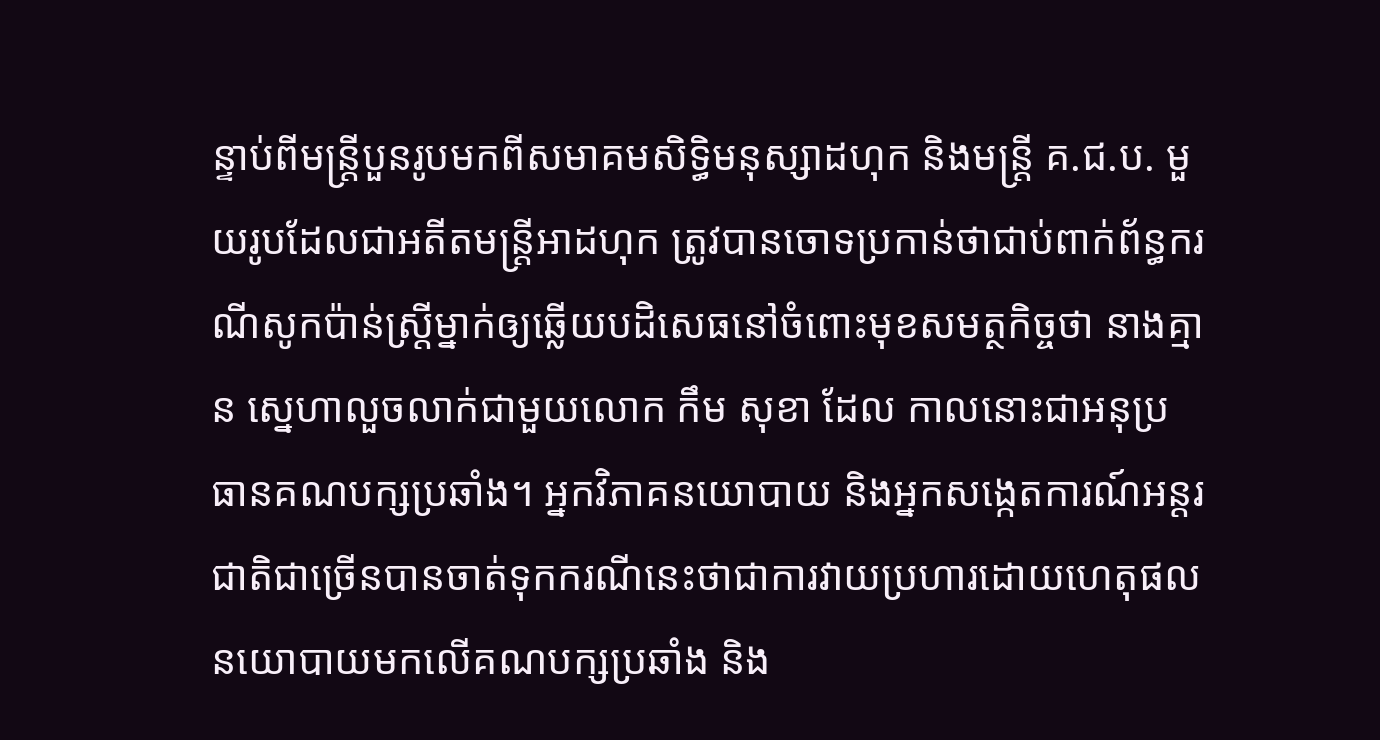ន្ទាប់ពីមន្ត្រីបួនរូបមកពីសមាគមសិទ្ធិមនុស្សាដហុក និងមន្ត្រី គ.ជ.ប. មួយរូបដែលជាអតីតមន្ត្រីអាដហុក ត្រូវបានចោទប្រកាន់ថាជាប់ពាក់ព័ន្ធករណីសូកប៉ាន់ស្ត្រីម្នាក់ឲ្យឆ្លើយបដិសេធនៅចំពោះមុខសមត្ថកិច្ចថា នាងគ្មាន ស្នេហាលួចលាក់ជាមួយលោក កឹម សុខា ដែល កាលនោះជាអនុប្រធានគណបក្សប្រឆាំង។ អ្នកវិភាគនយោបាយ និងអ្នកសង្កេតការណ៍អន្តរជាតិជាច្រើនបានចាត់ទុកករណីនេះថាជាការវាយប្រហារដោយហេតុផលនយោបាយមកលើគណបក្សប្រឆាំង និង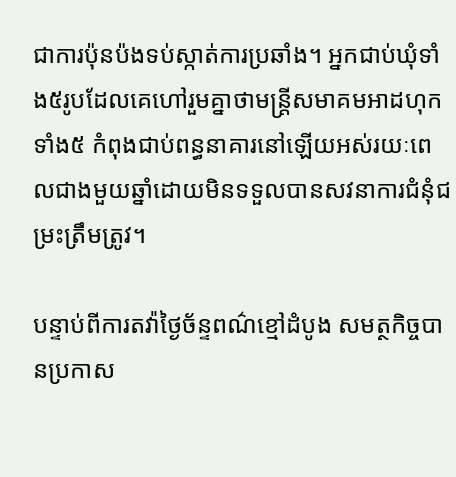ជាការប៉ុនប៉ងទប់ស្កាត់ការប្រឆាំង។ អ្នកជាប់ឃុំទាំង៥រូបដែលគេហៅរួមគ្នាថាមន្ត្រីសមាគមអាដហុកទាំង៥ កំពុងជាប់ពន្ធនាគារនៅឡើយអស់រយៈពេលជាងមួយឆ្នាំដោយមិនទទួលបានសវនាការជំនុំជម្រះត្រឹមត្រូវ។

បន្ទាប់ពីការតវ៉ាថ្ងៃច័ន្ទពណ៌ខ្មៅដំបូង សមត្ថកិច្ចបានប្រកាស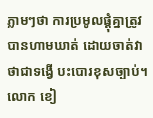ភ្លាមៗថា ការប្រមូលផ្ដុំគ្នាត្រូវបានហាមឃាត់ ដោយចាត់វាថាជាទង្វើ បះបោរខុសច្បាប់។ លោក ខៀ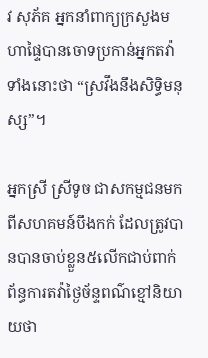វ សុភ័គ អ្នកនាំពាក្យក្រសួងមហាផ្ទៃបានចោទប្រកាន់អ្នកតវ៉ាទាំងនោះថា “ស្រវឹងនឹងសិទ្ធិមនុស្ស”។

អ្នកស្រី ស្រីទូច ជាសកម្មជនមកពីសហគមន៍បឹងកក់ ដែលត្រូវបានបានចាប់ខ្លួន៥លើកជាប់ពាក់ព័ន្ធការតវ៉ាថ្ងៃច័ន្ទពណ៌ខ្មៅនិយាយថា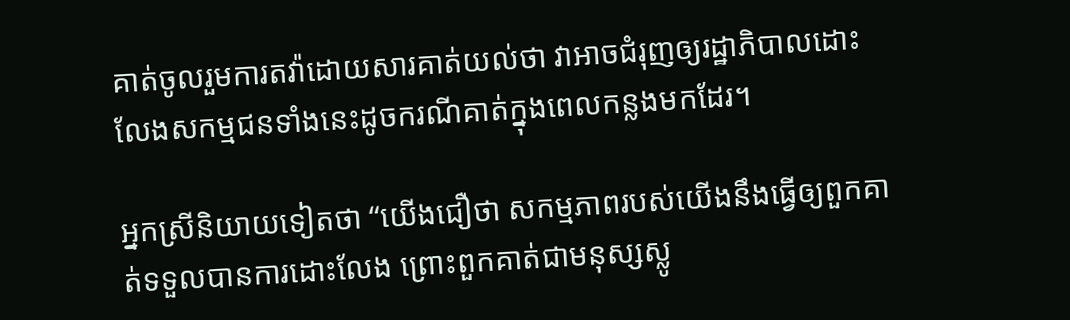គាត់ចូលរួមការតវ៉ាដោយសារគាត់យល់ថា វាអាចជំរុញឲ្យរដ្ឋាភិបាលដោះលែងសកម្មជនទាំងនេះដូចករណីគាត់ក្នុងពេលកន្លងមកដែរ។

អ្នកស្រីនិយាយទៀតថា “យើងជឿថា សកម្មភាពរបស់យើងនឹងធ្វើឲ្យពួកគាត់ទទួលបានការដោះលែង ព្រោះពួកគាត់ជាមនុស្សស្លូ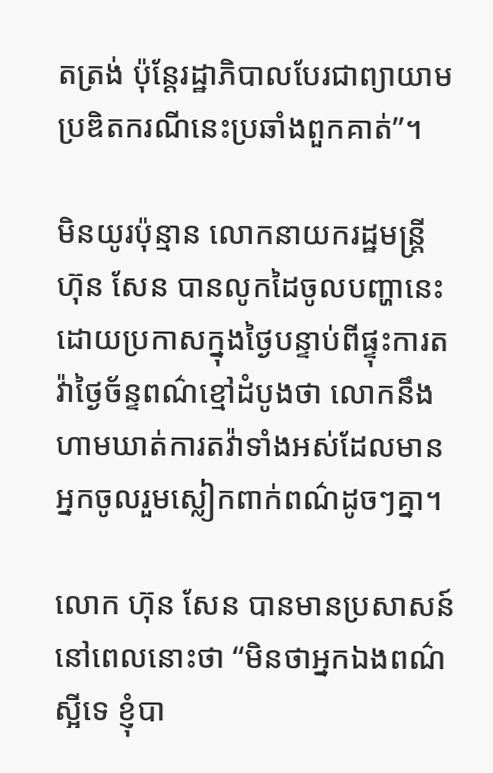តត្រង់ ប៉ុន្តែរដ្ឋាភិបាលបែរជាព្យាយាមប្រឌិតករណីនេះប្រឆាំងពួកគាត់”។

មិនយូរប៉ុន្មាន លោកនាយករដ្ឋមន្ត្រី ហ៊ុន សែន បានលូកដៃចូលបញ្ហានេះដោយប្រកាសក្នុងថ្ងៃបន្ទាប់ពីផ្ទុះការតវ៉ាថ្ងៃច័ន្ទពណ៌ខ្មៅដំបូងថា លោកនឹងហាមឃាត់ការតវ៉ាទាំងអស់ដែលមានអ្នកចូលរួមស្លៀកពាក់ពណ៌ដូចៗគ្នា។

លោក ហ៊ុន សែន បានមានប្រសាសន៍នៅពេលនោះថា “មិនថាអ្នកឯងពណ៌ស្អីទេ ខ្ញុំបា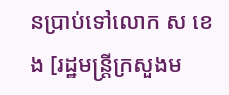នប្រាប់ទៅលោក ស ខេង [រដ្ឋមន្ត្រីក្រសួងម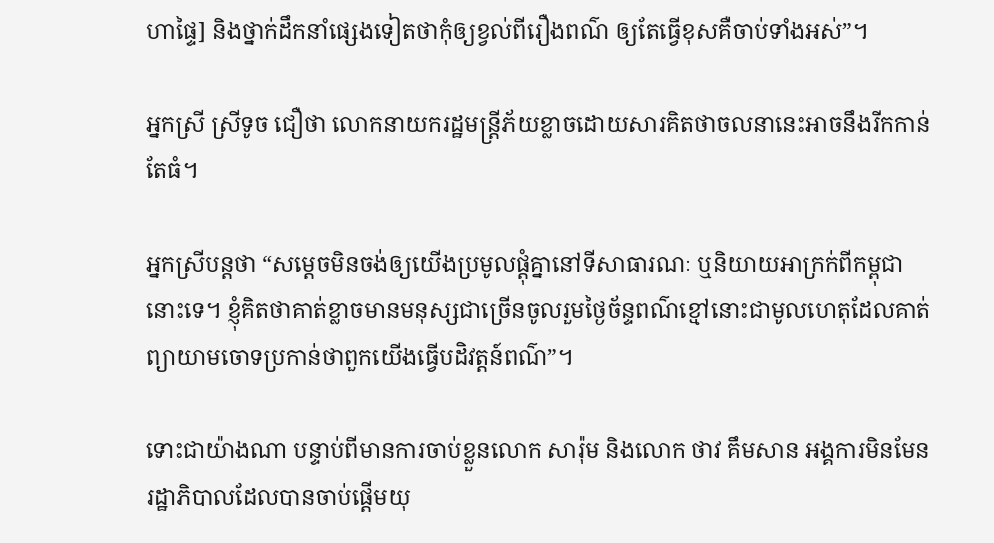ហាផ្ទៃ] និងថ្នាក់ដឹកនាំផ្សេងទៀតថាកុំឲ្យខ្វល់ពីរឿងពណ៌ ឲ្យតែធ្វើខុសគឺចាប់ទាំងអស់”។

អ្នកស្រី ស្រីទូច ជឿថា លោកនាយករដ្ឋមន្ត្រីភ័យខ្លាចដោយសារគិតថាចលនានេះអាចនឹងរីកកាន់តែធំ។

អ្នកស្រីបន្តថា “សម្តេចមិនចង់ឲ្យយើងប្រមូលផ្តុំគ្នានៅទីសាធារណៈ ឬនិយាយអាក្រក់ពីកម្ពុជានោះទេ។ ខ្ញុំគិតថាគាត់ខ្លាចមានមនុស្សជាច្រើនចូលរួមថ្ងៃច័ន្ទពណ៌ខ្មៅនោះជាមូលហេតុដែលគាត់ព្យាយាមចោទប្រកាន់ថាពួកយើងធ្វើបដិវត្តន៍ពណ៌”។

ទោះជាយ៉ាងណា បន្ទាប់ពីមានការចាប់ខ្លួនលោក សារ៉ុម និងលោក ថាវ គឹមសាន អង្គការមិនមែនរដ្ឋាភិបាលដែលបានចាប់ផ្តើមយុ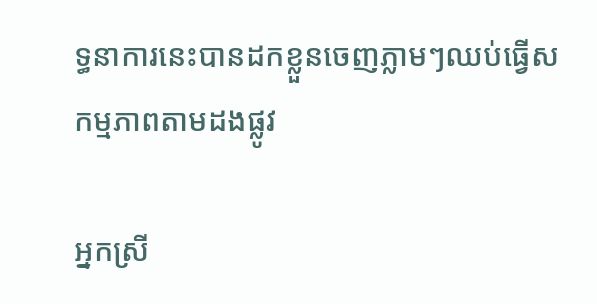ទ្ធនាការនេះបានដកខ្លួនចេញភ្លាមៗឈប់ធ្វើសកម្មភាពតាមដងផ្លូវ

អ្នកស្រី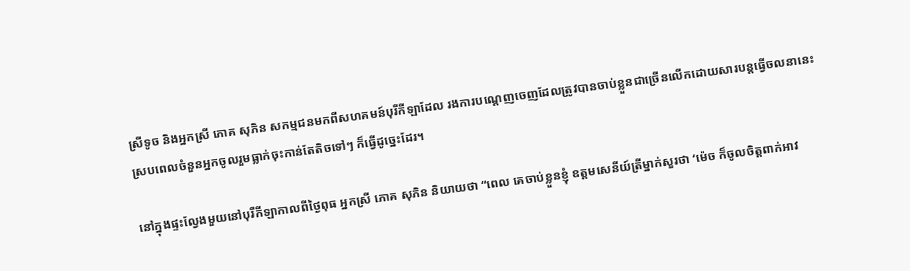ស្រីទូច និងអ្នកស្រី ភោគ សុភិន សកម្មជនមកពីសហគមន៍បុរីកីឡាដែល រងការបណ្តេញចេញដែលត្រូវបានចាប់ខ្លួនជាច្រើនលើកដោយសារបន្តធ្វើចលនានេះស្របពេលចំនួនអ្នកចូលរួមធ្លាក់ចុះកាន់តែតិចទៅៗ ក៏ធ្វើដូច្នេះដែរ។

នៅក្នុងផ្ទះល្វែងមួយនៅបុរីកីឡាកាលពីថ្ងៃពុធ អ្នកស្រី ភោគ សុភិន និយាយថា “ពេល គេចាប់ខ្លួនខ្ញុំ ឧត្តមសេនីយ៍ត្រីម្នាក់សួរថា ‘ម៉េច ក៏ចូលចិត្តពាក់អាវ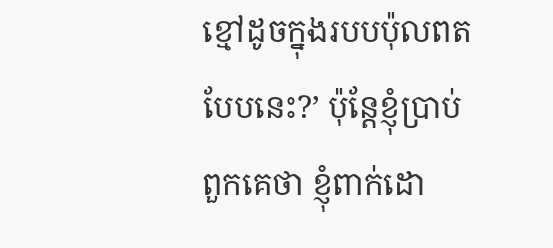ខ្មៅដូចក្នុងរបបប៉ុលពតបែបនេះ?’ ប៉ុន្តែខ្ញុំប្រាប់ពួកគេថា ខ្ញុំពាក់ដោ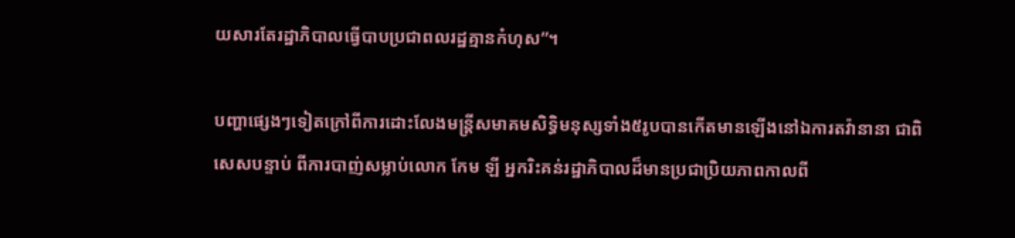យសារតែរដ្ឋាភិបាលធ្វើបាបប្រជាពលរដ្ឋគ្មានកំហុស”។

បញ្ហាផ្សេងៗទៀតក្រៅពីការដោះលែងមន្ត្រីសមាគមសិទ្ធិមនុស្សទាំង៥រូបបានកើតមានឡើងនៅឯការតវ៉ានានា ជាពិសេសបន្ទាប់ ពីការបាញ់សម្លាប់លោក កែម ឡី អ្នករិះគន់រដ្ឋាភិបាលដ៏មានប្រជាប្រិយភាពកាលពី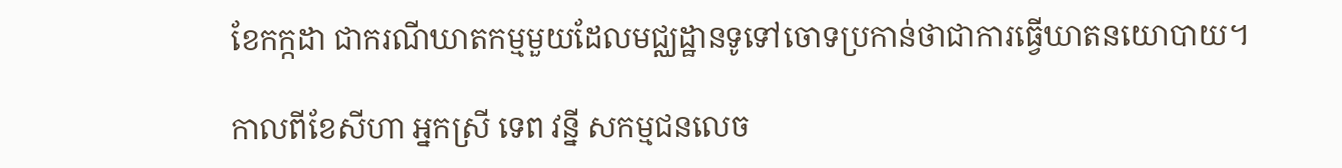ខែកក្កដា ជាករណីឃាតកម្មមួយដែលមជ្ឈដ្ឋានទូទៅចោទប្រកាន់ថាជាការធ្វើឃាតនយោបាយ។

កាលពីខែសីហា អ្នកស្រី ទេព វន្នី សកម្មជនលេច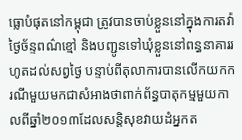ធ្លោបំផុតនៅកម្ពុជា ត្រូវបានចាប់ខ្លួននៅក្នុងការតវ៉ាថ្ងៃច័ន្ទពណ៌ខ្មៅ និងបញ្ជូនទៅឃុំខ្លួននៅពន្ធនាគាររហូតដល់សព្វថ្ងៃ បន្ទាប់ពីតុលាការបានលើកយកករណីមួយមកជាសំអាងថាពាក់ព័ន្ធបាតុកម្មមួយកាលពីឆ្នាំ២០១៣ដែលសន្តិសុខវាយដំអ្នកត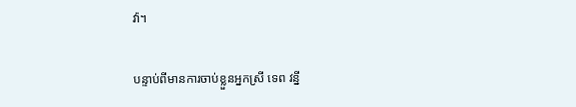វ៉ា។

បន្ទាប់ពីមានការចាប់ខ្លួនអ្នកស្រី ទេព វន្នី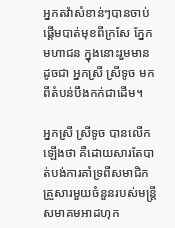អ្នកតវ៉ាសំខាន់ៗបានចាប់ផ្តើមបាត់មុខពីក្រសែ ភ្នែកមហាជន ក្នុងនោះរួមមានដូចជា អ្នកស្រី ស្រីទូច មកពីតំបន់បឹងកក់ជាដើម។

អ្នកស្រី ស្រីទូច បានលើកឡើងថា គឺដោយសារតែបាត់បង់ការគាំទ្រពីសមាជិកគ្រួសារមួយចំនួនរបស់មន្ត្រីសមាគមអាដហុក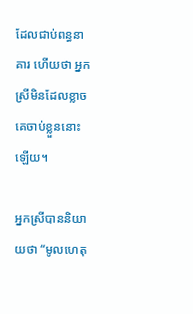ដែលជាប់ពន្ធនាគារ ហើយថា អ្នកស្រីមិនដែលខ្លាចគេចាប់ខ្លួននោះឡើយ។

អ្នកស្រីបាននិយាយថា “មូលហេតុ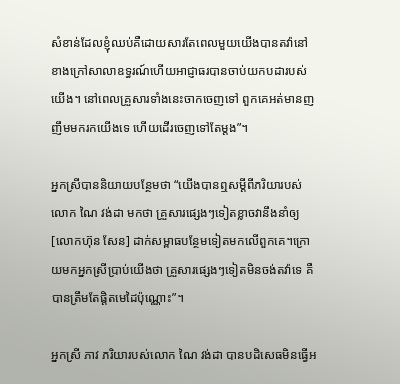សំខាន់ដែលខ្ញុំឈប់គឺដោយសារតែពេលមួយយើងបានតវ៉ានៅខាងក្រៅសាលាឧទ្ធរណ៍ហើយអាជ្ញាធរបានចាប់យកបដារបស់យើង។ នៅពេលគ្រួសារទាំងនេះចាកចេញទៅ ពួកគេអត់មានញញឹមមករកយើងទេ ហើយដើរចេញទៅតែម្តង”។

អ្នកស្រីបាននិយាយបន្ថែមថា “យើងបានឮសម្តីពីភរិយារបស់លោក ណៃ វង់ដា មកថា គ្រួសារផ្សេងៗទៀតខ្លាចវានឹងនាំឲ្យ[លោកហ៊ុន សែន] ដាក់សម្ពាធបន្ថែមទៀតមកលើពួកគេ។ក្រោយមកអ្នកស្រីប្រាប់យើងថា គ្រួសារផ្សេងៗទៀតមិនចង់តវ៉ាទេ គឺបានត្រឹមតែផ្តិតមេដៃប៉ុណ្ណោះ”។

អ្នកស្រី ភាវ ភរិយារបស់លោក ណៃ វង់ដា បានបដិសេធមិនធ្វើអ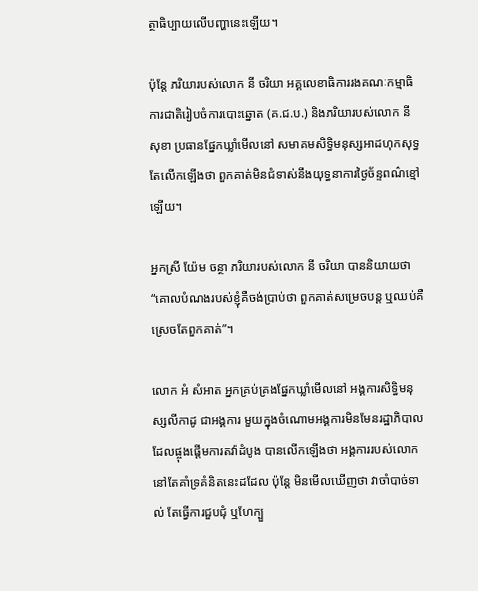ត្ថាធិប្បាយលើបញ្ហានេះឡើយ។

ប៉ុន្តែ ភរិយារបស់លោក នី ចរិយា អគ្គលេខាធិការរងគណៈកម្មាធិការជាតិរៀបចំការបោះឆ្នោត (គ.ជ.ប.) និងភរិយារបស់លោក នី សុខា ប្រធានផ្នែកឃ្លាំមើលនៅ សមាគមសិទ្ធិមនុស្សអាដហុកសុទ្ធតែលើកឡើងថា ពួកគាត់មិនជំទាស់នឹងយុទ្ធនាការថ្ងៃច័ន្ទពណ៌ខ្មៅឡើយ។

អ្នកស្រី យ៉ែម ចន្ថា ភរិយារបស់លោក នី ចរិយា បាននិយាយថា “គោលបំណងរបស់ខ្ញុំគឺចង់ប្រាប់ថា ពួកគាត់សម្រេចបន្ត ឬឈប់គឺស្រេចតែពួកគាត់”។

លោក អំ សំអាត អ្នកគ្រប់គ្រងផ្នែកឃ្លាំមើលនៅ អង្គការសិទ្ធិមនុស្សលីកាដូ ជាអង្គការ មួយក្នុងចំណោមអង្គការមិនមែនរដ្ឋាភិបាលដែលផ្ចុងផ្តើមការតវ៉ាដំបូង បានលើកឡើងថា អង្គការរបស់លោកនៅតែគាំទ្រគំនិតនេះដដែល ប៉ុន្តែ មិនមើលឃើញថា វាចាំបាច់ទាល់ តែធ្វើការជួបជុំ ឬហែក្បួ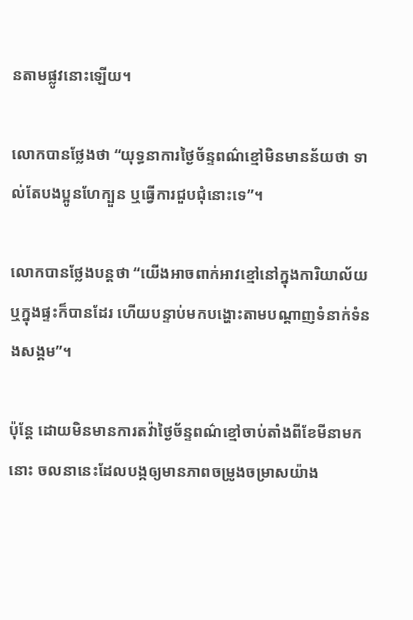នតាមផ្លូវនោះឡើយ។

លោកបានថ្លែងថា “យុទ្ធនាការថ្ងៃច័ន្ទពណ៌ខ្មៅមិនមានន័យថា ទាល់តែបងប្អូនហែក្បួន ឬធ្វើការជួបជុំនោះទេ”។

លោកបានថ្លែងបន្តថា “យើងអាចពាក់អាវខ្មៅនៅក្នុងការិយាល័យ ឬក្នុងផ្ទះក៏បានដែរ ហើយបន្ទាប់មកបង្ហោះតាមបណ្តាញទំនាក់ទំនងសង្គម”។

ប៉ុន្តែ ដោយមិនមានការតវ៉ាថ្ងៃច័ន្ទពណ៌ខ្មៅចាប់តាំងពីខែមីនាមកនោះ ចលនានេះដែលបង្កឲ្យមានភាពចម្រូងចម្រាសយ៉ាង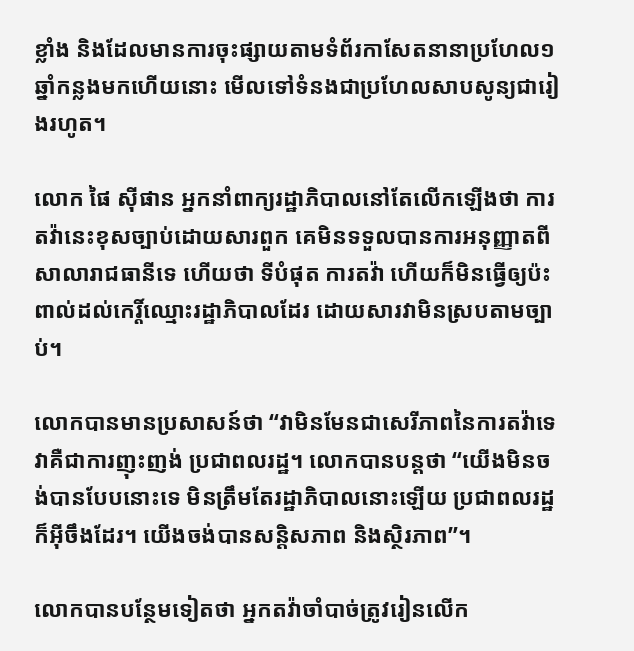ខ្លាំង និងដែលមានការចុះផ្សាយតាមទំព័រកាសែតនានាប្រហែល១ឆ្នាំកន្លងមកហើយនោះ មើលទៅទំនងជាប្រហែលសាបសូន្យជារៀងរហូត។

លោក ផៃ ស៊ីផាន អ្នកនាំពាក្យរដ្ឋាភិបាលនៅតែលើកឡើងថា ការតវ៉ានេះខុសច្បាប់ដោយសារពួក គេមិនទទួលបានការអនុញ្ញាតពីសាលារាជធានីទេ ហើយថា ទីបំផុត ការតវ៉ា ហើយក៏មិនធ្វើឲ្យប៉ះពាល់ដល់កេរ្តិ៍ឈ្មោះរដ្ឋាភិបាលដែរ ដោយសារវាមិនស្របតាមច្បាប់។

លោកបានមានប្រសាសន៍ថា “វាមិនមែនជាសេរីភាពនៃការតវ៉ាទេ វាគឺជាការញុះញង់ ប្រជាពលរដ្ឋ។ លោកបានបន្តថា “យើងមិនចង់បានបែបនោះទេ មិនត្រឹមតែរដ្ឋាភិបាលនោះឡើយ ប្រជាពលរដ្ឋក៏អ៊ីចឹងដែរ។ យើងចង់បានសន្តិសភាព និងស្ថិរភាព”។

លោកបានបន្ថែមទៀតថា អ្នកតវ៉ាចាំបាច់ត្រូវរៀនលើក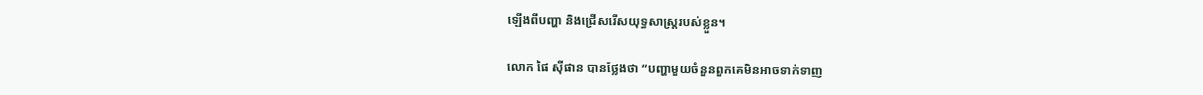ឡើងពីបញ្ហា និងជ្រើសរើសយុទ្ធសាស្ត្ររបស់ខ្លួន។

លោក ផៃ ស៊ីផាន បានថ្លែងថា “បញ្ហាមួយចំនួនពួកគេមិនអាចទាក់ទាញ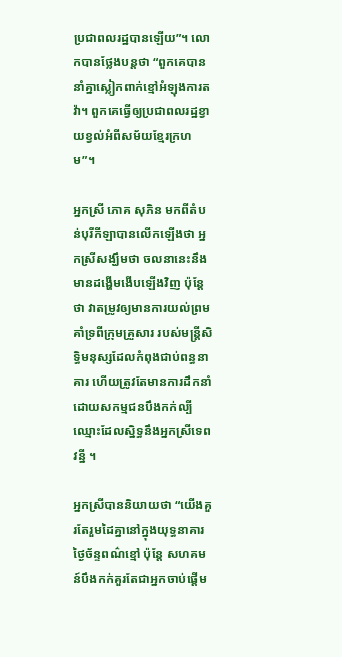ប្រជាពលរដ្ឋបានឡើយ”។ លោកបានថ្លែងបន្តថា “ពួកគេបាននាំគ្នាស្លៀកពាក់ខ្មៅអំឡុងការតវ៉ា។ ពួកគេធ្វើឲ្យប្រជាពលរដ្ឋខ្វាយខ្វល់អំពីសម័យខ្មែរក្រហម”។

អ្នកស្រី ភោគ សុភិន មកពីតំបន់បុរីកីឡាបានលើកឡើងថា អ្នកស្រីសង្ឃឹមថា ចលនានេះនឹងមានដង្ហើមងើបឡើងវិញ ប៉ុន្តែ ថា វាតម្រូវឲ្យមានការយល់ព្រមគាំទ្រពីក្រុមគ្រួសារ របស់មន្ត្រីសិទ្ធិមនុស្សដែលកំពុងជាប់ពន្ធនាគារ ហើយត្រូវតែមានការដឹកនាំដោយសកម្មជនបឹងកក់ល្បីឈ្មោះដែលស្និទ្ធនឹងអ្នកស្រីទេព វន្នី ។

អ្នកស្រីបាននិយាយថា “យើងគួរតែរួមដៃគ្នានៅក្នុងយុទ្ធនាគារថ្ងៃច័ន្ទពណ៌ខ្មៅ ប៉ុន្តែ សហគមន៍បឹងកក់គួរតែជាអ្នកចាប់ផ្តើម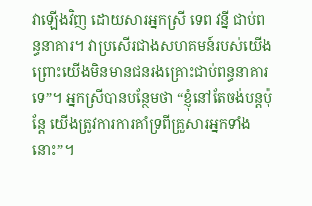វាឡើងវិញ ដោយសារអ្នកស្រី ទេព វន្នី ជាប់ពន្ធនាគារ។ វាប្រសើរជាងសហគមន៍របស់យើង ព្រោះយើងមិនមានជនរងគ្រោះជាប់ពន្ធនាគារទេ”។ អ្នកស្រីបានបន្ថែមថា “ខ្ញុំនៅតែចង់បន្តប៉ុន្តែ យើងត្រូវការការគាំទ្រពីគ្រួសារអ្នកទាំងនោះ”។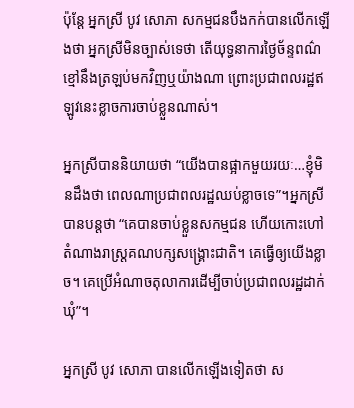ប៉ុន្តែ អ្នកស្រី បូវ សោភា សកម្មជនបឹងកក់បានលើកឡើងថា អ្នកស្រីមិនច្បាស់ទេថា តើយុទ្ធនាការថ្ងៃច័ន្ទពណ៌ខ្មៅនឹងត្រឡប់មកវិញឬយ៉ាងណា ព្រោះប្រជាពលរដ្ឋឥឡូវនេះខ្លាចការចាប់ខ្លួនណាស់។

អ្នកស្រីបាននិយាយថា “យើងបានផ្អាកមួយរយៈ…ខ្ញុំមិនដឹងថា ពេលណាប្រជាពលរដ្ឋឈប់ខ្លាចទេ”។អ្នកស្រីបានបន្តថា “គេបានចាប់ខ្លួនសកម្មជន ហើយកោះហៅតំណាងរាស្ត្រគណបក្សសង្គ្រោះជាតិ។ គេធ្វើឲ្យយើងខ្លាច។ គេប្រើអំណាចតុលាការដើម្បីចាប់ប្រជាពលរដ្ឋដាក់ឃុំ”។

អ្នកស្រី បូវ សោភា បានលើកឡើងទៀតថា ស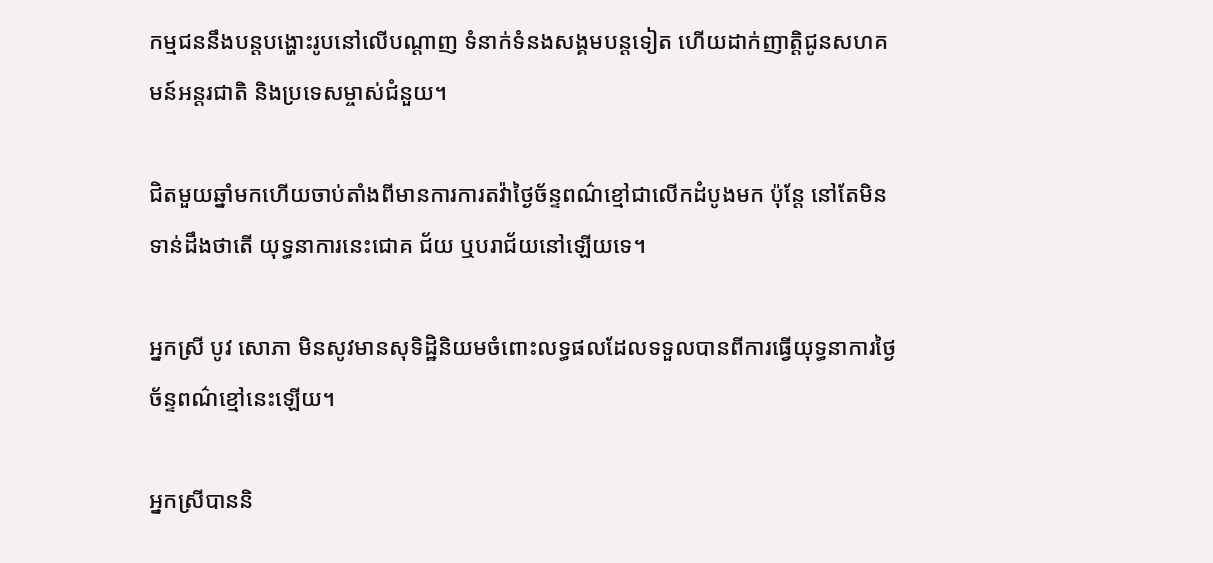កម្មជននឹងបន្តបង្ហោះរូបនៅលើបណ្តាញ ទំនាក់ទំនងសង្គមបន្តទៀត ហើយដាក់ញាត្តិជូនសហគមន៍អន្តរជាតិ និងប្រទេសម្ចាស់ជំនួយ។

ជិតមួយឆ្នាំមកហើយចាប់តាំងពីមានការការតវ៉ាថ្ងៃច័ន្ទពណ៌ខ្មៅជាលើកដំបូងមក ប៉ុន្តែ នៅតែមិនទាន់ដឹងថាតើ យុទ្ធនាការនេះជោគ ជ័យ ឬបរាជ័យនៅឡើយទេ។

អ្នកស្រី បូវ សោភា មិនសូវមានសុទិដ្ឋិនិយមចំពោះលទ្ធផលដែលទទួលបានពីការធ្វើយុទ្ធនាការថ្ងៃច័ន្ទពណ៌ខ្មៅនេះឡើយ។

អ្នកស្រីបាននិ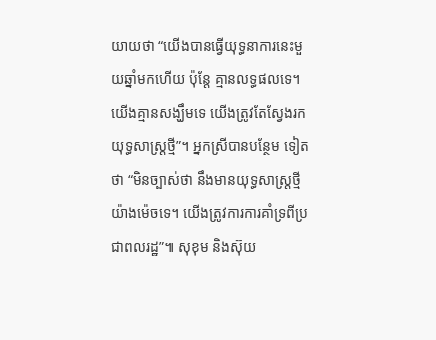យាយថា “យើងបានធ្វើយុទ្ធនាការនេះមួយឆ្នាំមកហើយ ប៉ុន្តែ គ្មានលទ្ធផលទេ។ យើងគ្មានសង្ឃឹមទេ យើងត្រូវតែស្វែងរកយុទ្ធសាស្ត្រថ្មី”។ អ្នកស្រីបានបន្ថែម ទៀតថា “មិនច្បាស់ថា នឹងមានយុទ្ធសាស្ត្រថ្មីយ៉ាងម៉េចទេ។ យើងត្រូវការការគាំទ្រពីប្រជាពលរដ្ឋ”៕ សុខុម និងស៊ុយ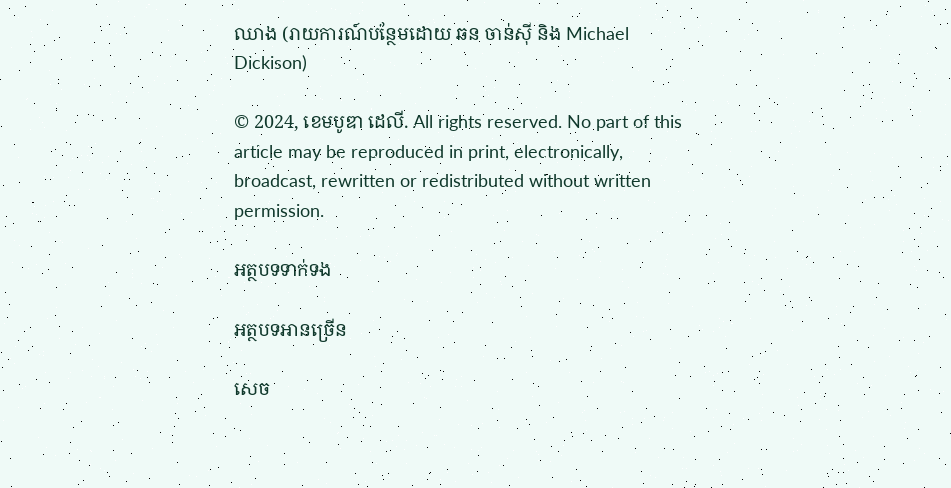ឈាង (រាយការណ៍បន្ថែមដោយ ឆន ចាន់ស៊ី និង Michael Dickison)

© 2024, ខេមបូឌា ដេលី. All rights reserved. No part of this article may be reproduced in print, electronically, broadcast, rewritten or redistributed without written permission.

អត្ថបទទាក់ទង

អត្ថបទអានច្រើន

សេច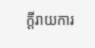ក្ដីរាយការ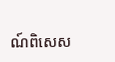ណ៍ពិសេស